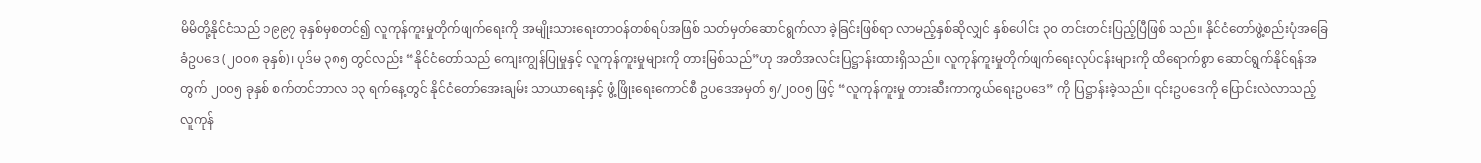မိမိတို့နိုင်ငံသည် ၁၉၉၇ ခုနှစ်မှစတင်၍ လူကုန်ကူးမှုတိုက်ဖျက်ရေးကို အမျိုးသားရေးတာဝန်တစ်ရပ်အဖြစ် သတ်မှတ်ဆောင်ရွက်လာ ခဲ့ခြင်းဖြစ်ရာ လာမည့်နှစ်ဆိုလျှင် နှစ်ပေါင်း ၃၀ တင်းတင်းပြည့်ပြီဖြစ် သည်။ နိုင်ငံတော်ဖွဲ့စည်းပုံအခြေခံဥပဒေ (၂၀၀၈ ခုနှစ်)၊ ပုဒ်မ ၃၈၅ တွင်လည်း “နိုင်ငံတော်သည် ကျေးကျွန်ပြုမှုနှင့် လူကုန်ကူးမှုများကို တားမြစ်သည်”ဟု အတိအလင်းပြဋ္ဌာန်းထားရှိသည်။ လူကုန်ကူးမှုတိုက်ဖျက်ရေးလုပ်ငန်းများကို ထိရောက်စွာ ဆောင်ရွက်နိုင်ရန်အတွက် ၂၀၀၅ ခုနှစ် စက်တင်ဘာလ ၁၃ ရက်နေ့တွင် နိုင်ငံတော်အေးချမ်း သာယာရေးနှင့် ဖွံ့ဖြိုးရေးကောင်စီ ဥပဒေအမှတ် ၅/၂၀၀၅ ဖြင့် “လူကုန်ကူးမှု တားဆီးကာကွယ်ရေးဥပဒေ” ကို ပြဋ္ဌာန်းခဲ့သည်။ ၎င်းဥပဒေကို ပြောင်းလဲလာသည့် လူကုန်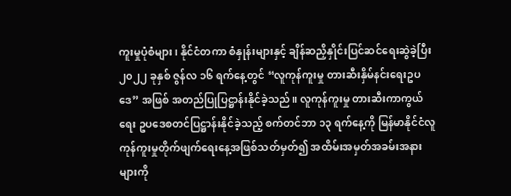ကူးမှုပုံစံများ၊ နိုင်ငံတကာ စံနှုန်းများနှင့် ချိန်ဆညှိနှိုင်းပြင်ဆင်ရေးဆွဲခဲ့ပြီး ၂၀၂၂ ခုနှစ် ဇွန်လ ၁၆ ရက်နေ့တွင် “လူကုန်ကူးမှု တားဆီးနှိမ်နင်းရေးဥပဒေ” အဖြစ် အတည်ပြုပြဋ္ဌာန်းနိုင်ခဲ့သည်။ လူကုန်ကူးမှု တားဆီးကာကွယ်ရေး ဥပဒေစတင်ပြဋ္ဌာန်းနိုင်ခဲ့သည့် စက်တင်ဘာ ၁၃ ရက်နေ့ကို မြန်မာနိုင်ငံလူကုန်ကူးမှုတိုက်ဖျက်ရေးနေ့အဖြစ်သတ်မှတ်၍ အထိမ်းအမှတ်အခမ်းအနားများကို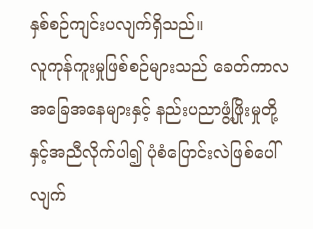နှစ်စဉ်ကျင်းပလျက်ရှိသည်။
လူကုန်ကူးမှုဖြစ်စဉ်များသည် ခေတ်ကာလအခြေအနေများနှင့် နည်းပညာဖွံ့ဖြိုးမှုတို့နှင့်အညီလိုက်ပါ၍ ပုံစံပြောင်းလဲဖြစ်ပေါ်လျက်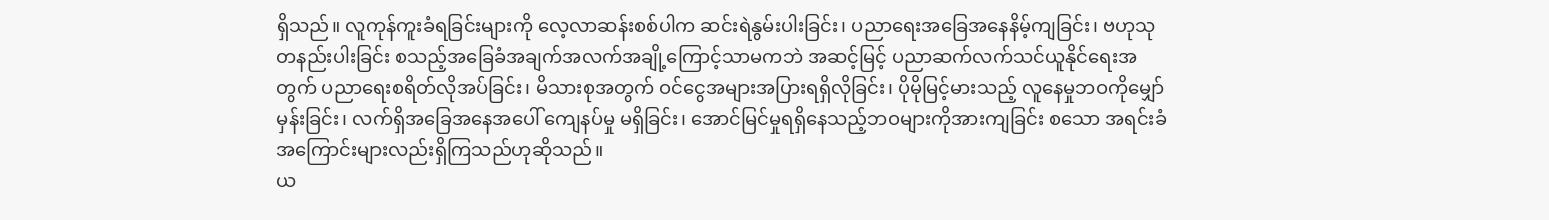ရှိသည်။ လူကုန်ကူးခံရခြင်းများကို လေ့လာဆန်းစစ်ပါက ဆင်းရဲနွမ်းပါးခြင်း၊ ပညာရေးအခြေအနေနိမ့်ကျခြင်း၊ ဗဟုသုတနည်းပါးခြင်း စသည့်အခြေခံအချက်အလက်အချို့ကြောင့်သာမကဘဲ အဆင့်မြင့် ပညာဆက်လက်သင်ယူနိုင်ရေးအတွက် ပညာရေးစရိတ်လိုအပ်ခြင်း၊ မိသားစုအတွက် ဝင်ငွေအများအပြားရရှိလိုခြင်း၊ ပိုမိုမြင့်မားသည့် လူနေမှုဘဝကိုမျှော်မှန်းခြင်း၊ လက်ရှိအခြေအနေအပေါ် ကျေနပ်မှု မရှိခြင်း၊ အောင်မြင်မှုရရှိနေသည့်ဘဝများကိုအားကျခြင်း စသော အရင်းခံအကြောင်းများလည်းရှိကြသည်ဟုဆိုသည်။
ယ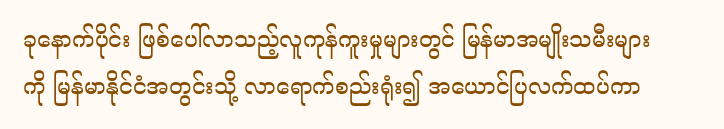ခုနောက်ပိုင်း ဖြစ်ပေါ်လာသည့်လူကုန်ကူးမှုများတွင် မြန်မာအမျိုးသမီးများကို မြန်မာနိုင်ငံအတွင်းသို့ လာရောက်စည်းရုံး၍ အယောင်ပြလက်ထပ်ကာ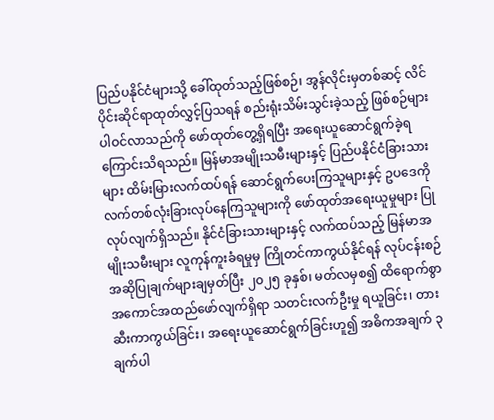ပြည်ပနိုင်ငံများသို့ ခေါ်ထုတ်သည့်ဖြစ်စဉ်၊ အွန်လိုင်းမှတစ်ဆင့် လိင်ပိုင်းဆိုင်ရာထုတ်လွှင့်ပြသရန် စည်းရုံးသိမ်းသွင်းခဲ့သည့် ဖြစ်စဉ်များပါဝင်လာသည်ကို ဖော်ထုတ်တွေ့ရှိရပြီး အရေးယူဆောင်ရွက်ခဲ့ရကြောင်းသိရသည်။ မြန်မာအမျိုးသမီးများနှင့် ပြည်ပနိုင်ငံခြားသားများ ထိမ်းမြားလက်ထပ်ရန် ဆောင်ရွက်ပေးကြသူများနှင့် ဥပဒေကိုလက်တစ်လုံးခြားလုပ်နေကြသူများကို ဖော်ထုတ်အရေးယူမှုများ ပြုလုပ်လျက်ရှိသည်။ နိုင်ငံခြားသားများနှင့် လက်ထပ်သည့် မြန်မာအမျိုးသမီးများ လူကုန်ကူးခံရမှုမှ ကြိုတင်ကာကွယ်နိုင်ရန် လုပ်ငန်းစဉ်အဆိုပြုချက်များချမှတ်ပြီး ၂၀၂၅ ခုနှစ်၊ မတ်လမှစ၍ ထိရောက်စွာအကောင်အထည်ဖော်လျက်ရှိရာ သတင်းလက်ဦးမှု ရယူခြင်း၊ တားဆီးကာကွယ်ခြင်း၊ အရေးယူဆောင်ရွက်ခြင်းဟူ၍ အဓိကအချက် ၃ ချက်ပါ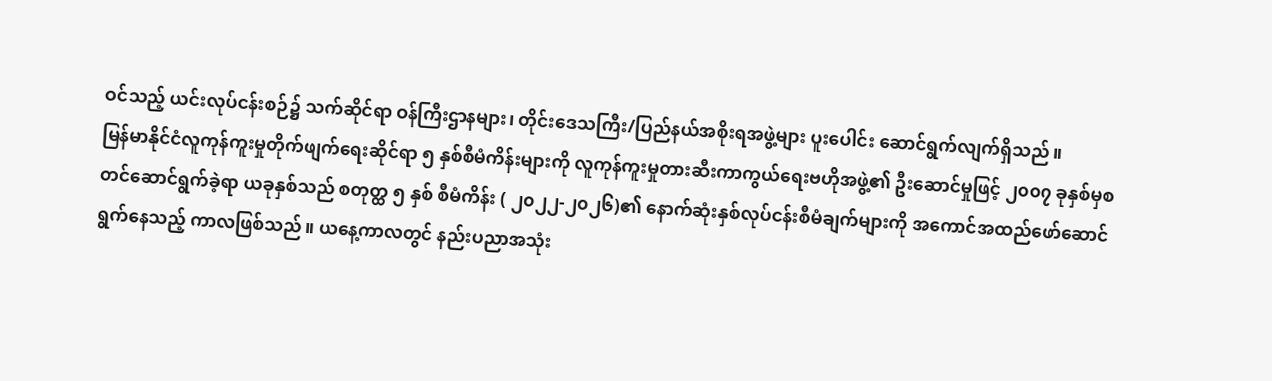ဝင်သည့် ယင်းလုပ်ငန်းစဉ်၌ သက်ဆိုင်ရာ ဝန်ကြီးဌာနများ၊ တိုင်းဒေသကြီး/ပြည်နယ်အစိုးရအဖွဲ့များ ပူးပေါင်း ဆောင်ရွက်လျက်ရှိသည်။
မြန်မာနိုင်ငံလူကုန်ကူးမှုတိုက်ဖျက်ရေးဆိုင်ရာ ၅ နှစ်စီမံကိန်းများကို လူကုန်ကူးမှုတားဆီးကာကွယ်ရေးဗဟိုအဖွဲ့၏ ဦးဆောင်မှုဖြင့် ၂၀၀၇ ခုနှစ်မှစတင်ဆောင်ရွက်ခဲ့ရာ ယခုနှစ်သည် စတုတ္ထ ၅ နှစ် စီမံကိန်း ( ၂၀၂၂-၂၀၂၆)၏ နောက်ဆုံးနှစ်လုပ်ငန်းစီမံချက်များကို အကောင်အထည်ဖော်ဆောင်ရွက်နေသည့် ကာလဖြစ်သည်။ ယနေ့ကာလတွင် နည်းပညာအသုံး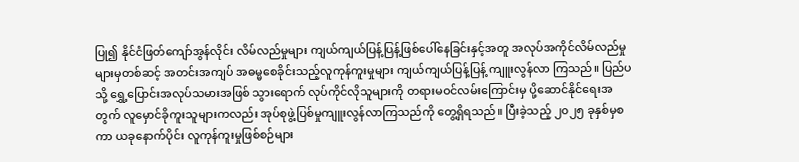ပြု၍ နိုင်ငံဖြတ်ကျော်အွန်လိုင်း လိမ်လည်မှုများ ကျယ်ကျယ်ပြန့်ပြန့်ဖြစ်ပေါ်နေခြင်းနှင့်အတူ အလုပ်အကိုင်လိမ်လည်မှုများမှတစ်ဆင့် အတင်းအကျပ် အဓမ္မစေခိုင်းသည့်လူကုန်ကူးမှုများ ကျယ်ကျယ်ပြန့်ပြန့် ကျူးလွန်လာ ကြသည်။ ပြည်ပသို့ ရွှေ့ပြောင်းအလုပ်သမားအဖြစ် သွားရောက် လုပ်ကိုင်လိုသူများကို တရားမဝင်လမ်းကြောင်းမှ ပို့ဆောင်နိုင်ရေးအတွက် လူမှောင်ခိုကူးသူများကလည်း အုပ်စုဖွဲ့ပြစ်မှုကျူးလွန်လာကြသည်ကို တွေ့ရှိရသည်။ ပြီးခဲ့သည့် ၂၀၂၅ ခုနှစ်မှစကာ ယခုနောက်ပိုင်း လူကုန်ကူးမှုဖြစ်စဉ်များ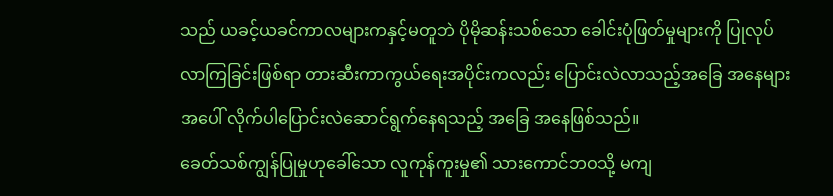သည် ယခင့်ယခင်ကာလများကနှင့်မတူဘဲ ပိုမိုဆန်းသစ်သော ခေါင်းပုံဖြတ်မှုများကို ပြုလုပ်လာကြခြင်းဖြစ်ရာ တားဆီးကာကွယ်ရေးအပိုင်းကလည်း ပြောင်းလဲလာသည့်အခြေ အနေများအပေါ် လိုက်ပါပြောင်းလဲဆောင်ရွက်နေရသည့် အခြေ အနေဖြစ်သည်။
ခေတ်သစ်ကျွန်ပြုမှုဟုခေါ်သော လူကုန်ကူးမှု၏ သားကောင်ဘဝသို့ မကျ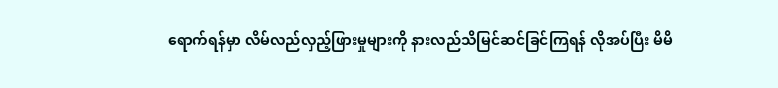ရောက်ရန်မှာ လိမ်လည်လှည့်ဖြားမှုများကို နားလည်သိမြင်ဆင်ခြင်ကြရန် လိုအပ်ပြီး မိမိ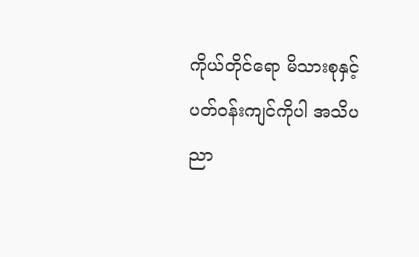ကိုယ်တိုင်ရော မိသားစုနှင့် ပတ်ဝန်းကျင်ကိုပါ အသိပညာ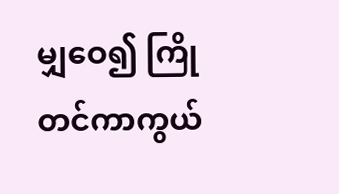မျှဝေ၍ ကြိုတင်ကာကွယ်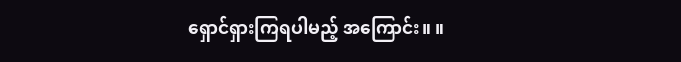ရှောင်ရှားကြရပါမည့် အကြောင်း။ ။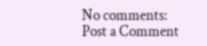No comments:
Post a Comment